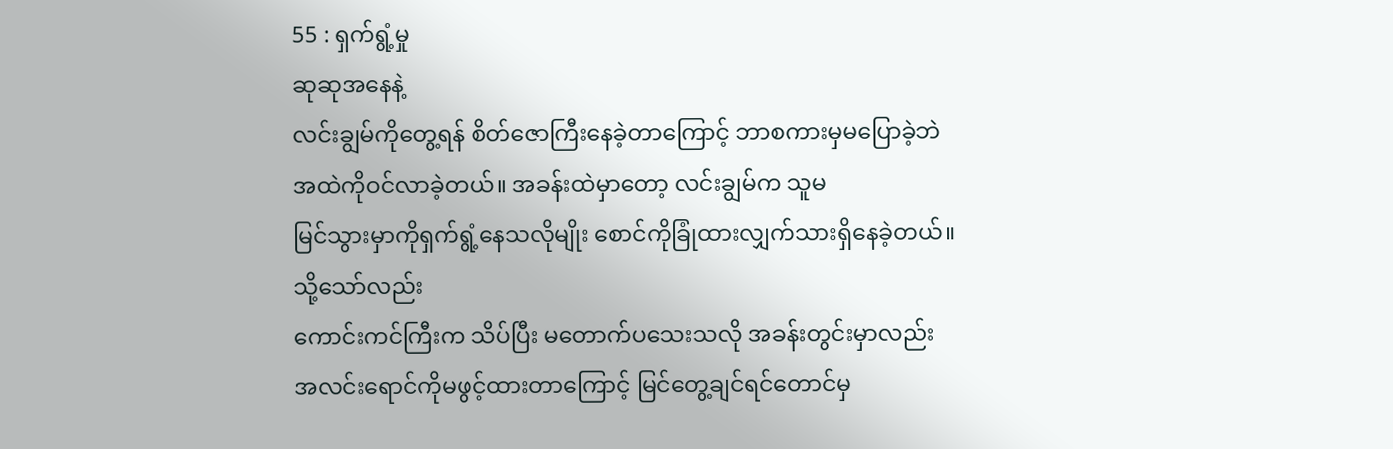55 : ရှက်ရွံ့မှု
ဆုဆုအနေနဲ့
လင်းချွမ်ကိုတွေ့ရန် စိတ်ဇောကြီးနေခဲ့တာကြောင့် ဘာစကားမှမပြောခဲ့ဘဲ
အထဲကိုဝင်လာခဲ့တယ်။ အခန်းထဲမှာတော့ လင်းချွမ်က သူမ
မြင်သွားမှာကိုရှက်ရွံ့နေသလိုမျိုး စောင်ကိုခြုံထားလျှက်သားရှိနေခဲ့တယ်။
သို့သော်လည်း
ကောင်းကင်ကြီးက သိပ်ပြီး မတောက်ပသေးသလို အခန်းတွင်းမှာလည်း
အလင်းရောင်ကိုမဖွင့်ထားတာကြောင့် မြင်တွေ့ချင်ရင်တောင်မှ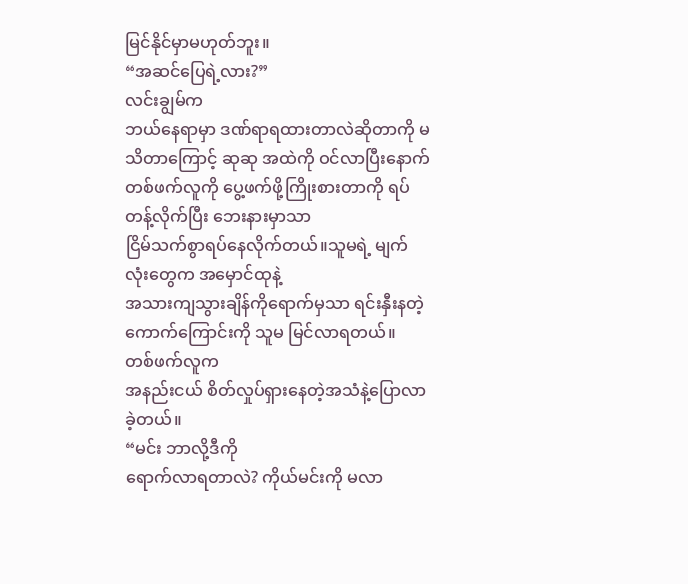မြင်နိုင်မှာမဟုတ်ဘူး။
“အဆင်ပြေရဲ့လား?”
လင်းချွမ်က
ဘယ်နေရာမှာ ဒဏ်ရာရထားတာလဲဆိုတာကို မသိတာကြောင့် ဆုဆု အထဲကို ဝင်လာပြီးနောက်
တစ်ဖက်လူကို ပွေ့ဖက်ဖို့ကြိုးစားတာကို ရပ်တန့်လိုက်ပြီး ဘေးနားမှာသာ
ငြိမ်သက်စွာရပ်နေလိုက်တယ်။သူမရဲ့ မျက်လုံးတွေက အမှောင်ထုနဲ့
အသားကျသွားချိန်ကိုရောက်မှသာ ရင်းနှီးနတဲ့ ကောက်ကြောင်းကို သူမ မြင်လာရတယ်။
တစ်ဖက်လူက
အနည်းငယ် စိတ်လှုပ်ရှားနေတဲ့အသံနဲ့ပြောလာခဲ့တယ်။
“မင်း ဘာလို့ဒီကို
ရောက်လာရတာလဲ? ကိုယ်မင်းကို မလာ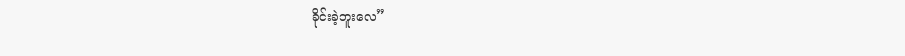ခိုင်းခဲ့ဘူးလေ”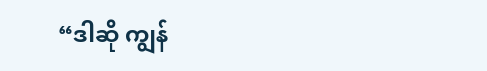“ဒါဆို ကျွန်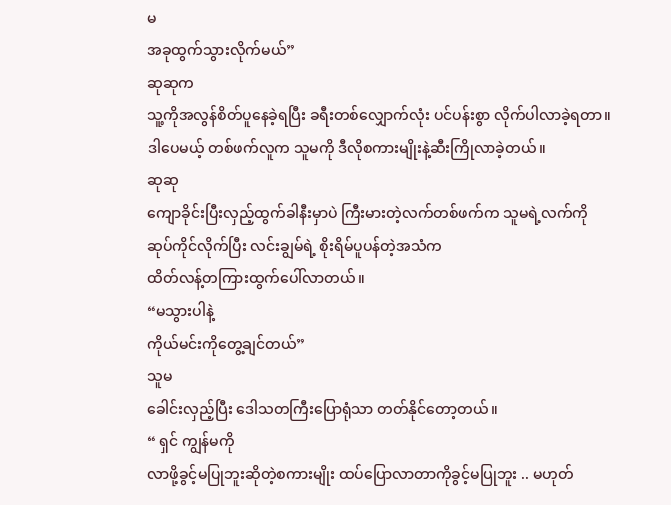မ
အခုထွက်သွားလိုက်မယ်”
ဆုဆုက
သူ့ကိုအလွန်စိတ်ပူနေခဲ့ရပြီး ခရီးတစ်လျှောက်လုံး ပင်ပန်းစွာ လိုက်ပါလာခဲ့ရတာ။
ဒါပေမယ့် တစ်ဖက်လူက သူမကို ဒီလိုစကားမျိုးနဲ့ဆီးကြိုလာခဲ့တယ်။
ဆုဆု
ကျောခိုင်းပြီးလှည့်ထွက်ခါနီးမှာပဲ ကြီးမားတဲ့လက်တစ်ဖက်က သူမရဲ့လက်ကို
ဆုပ်ကိုင်လိုက်ပြီး လင်းချွမ်ရဲ့ စိုးရိမ်ပူပန်တဲ့အသံက
ထိတ်လန့်တကြားထွက်ပေါ်လာတယ်။
“မသွားပါနဲ့
ကိုယ်မင်းကိုတွေ့ချင်တယ်”
သူမ
ခေါင်းလှည့်ပြီး ဒေါသတကြီးပြောရုံသာ တတ်နိုင်တော့တယ်။
“ ရှင် ကျွန်မကို
လာဖို့ခွင့်မပြုဘူးဆိုတဲ့စကားမျိုး ထပ်ပြောလာတာကိုခွင့်မပြုဘူး .. မဟုတ်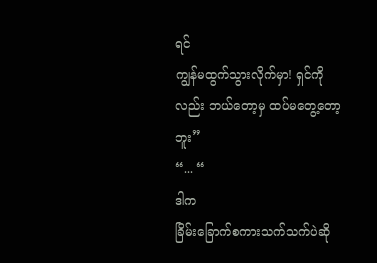ရင်
ကျွန်မထွက်သွားလိုက်မှာ! ရှင်ကိုလည်း ဘယ်တော့မှ ထပ်မတွေ့တော့ဘူး”
“... “
ဒါက
ခြိမ်းခြောက်စကားသက်သက်ပဲဆို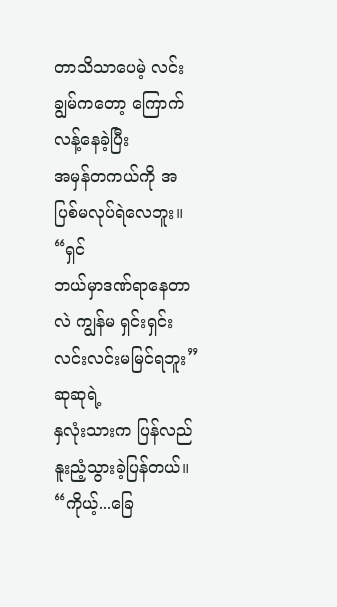တာသိသာပေမဲ့ လင်းချွမ်ကတော့ ကြောက်လန့်နေခဲ့ပြီး
အမှန်တကယ်ကို အပြစ်မလုပ်ရဲလေဘူး။
“ရှင်
ဘယ်မှာဒဏ်ရာနေတာလဲ ကျွန်မ ရှင်းရှင်းလင်းလင်းမမြင်ရဘူး”
ဆုဆုရဲ့
နှလုံးသားက ပြန်လည်နူးညံ့သွားခဲ့ပြန်တယ်။
“ကိုယ့်...ခြေ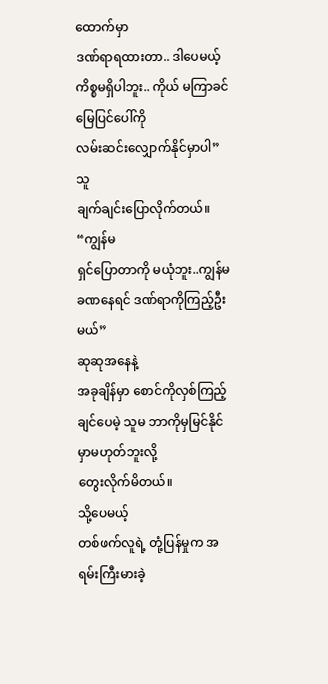ထောက်မှာ
ဒဏ်ရာရထားတာ.. ဒါပေမယ့် ကိစ္စမရှိပါဘူး.. ကိုယ် မကြာခင် မြေပြင်ပေါ်ကို
လမ်းဆင်းလျှောက်နိုင်မှာပါ”
သူ
ချက်ချင်းပြောလိုက်တယ်။
“ကျွန်မ
ရှင်ပြောတာကို မယုံဘူး..ကျွန်မ ခဏနေရင် ဒဏ်ရာကိုကြည့်ဦးမယ်”
ဆုဆုအနေနဲ့
အခုချိန်မှာ စောင်ကိုလှစ်ကြည့်ချင်ပေမဲ့ သူမ ဘာကိုမှမြင်နိုင်မှာမဟုတ်ဘူးလို့
တွေးလိုက်မိတယ်။
သို့ပေမယ့်
တစ်ဖက်လူရဲ့ တုံ့ပြန်မှုက အရမ်းကြီးမားခဲ့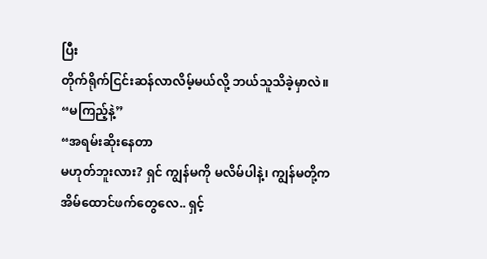ပြီး
တိုက်ရိုက်ငြင်းဆန်လာလိမ့်မယ်လို့ ဘယ်သူသိခဲ့မှာလဲ။
“မကြည့်နဲ့”
“အရမ်းဆိုးနေတာ
မဟုတ်ဘူးလား? ရှင် ကျွန်မကို မလိမ်ပါနဲ့၊ ကျွန်မတို့က
အိမ်ထောင်ဖက်တွေလေ.. ရှင့်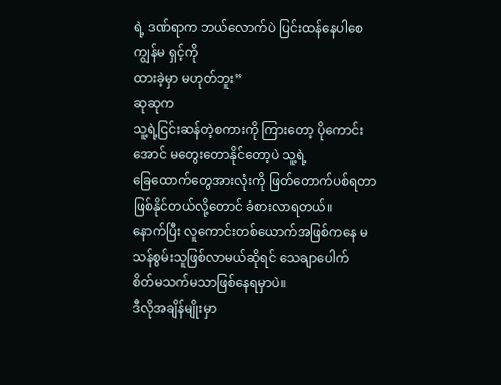ရဲ့ ဒဏ်ရာက ဘယ်လောက်ပဲ ပြင်းထန်နေပါစေ ကျွန်မ ရှင့်ကို
ထားခဲ့မှာ မဟုတ်ဘူး”
ဆုဆုက
သူ့ရဲ့ငြင်းဆန်တဲ့စကားကို ကြားတော့ ပိုကောင်းအောင် မတွေးတောနိုင်တော့ပဲ သူ့ရဲ့
ခြေထောက်တွေအားလုံးကို ဖြတ်တောက်ပစ်ရတာ ဖြစ်နိုင်တယ်လို့တောင် ခံစားလာရတယ်။
နောက်ပြီး လူကောင်းတစ်ယောက်အဖြစ်ကနေ မသန်စွမ်းသူဖြစ်လာမယ်ဆိုရင် သေချာပေါက်
စိတ်မသက်မသာဖြစ်နေရမှာပဲ။
ဒီလိုအချိန်မျိုးမှာ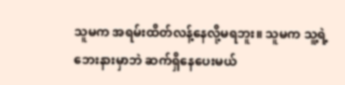သူမက အရမ်းထိတ်လန့်နေလို့မရဘူး။ သူမက သူ့ရဲ့ဘေးနားမှာဘဲ ဆက်ရှိနေပေးမယ်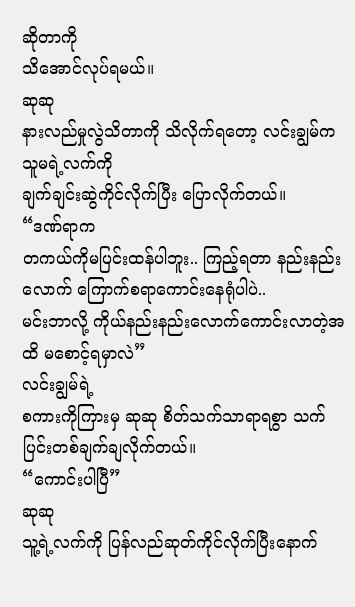ဆိုတာကို
သိအောင်လုပ်ရမယ်။
ဆုဆု
နားလည်မှုလွဲသိတာကို သိလိုက်ရတော့ လင်းချွမ်က သူမရဲ့လက်ကို
ချက်ချင်းဆွဲကိုင်လိုက်ပြီး ပြောလိုက်တယ်။
“ဒဏ်ရာက
တကယ်ကိုမပြင်းထန်ပါဘူး.. ကြည့်ရတာ နည်းနည်းလောက် ကြောက်စရာကောင်းနေရုံပါပဲ..
မင်းဘာလို့ ကိုယ်နည်းနည်းလောက်ကောင်းလာတဲ့အထိ မစောင့်ရမှာလဲ”
လင်းချွမ်ရဲ့
စကားကိုကြားမှ ဆုဆု စိတ်သက်သာရာရစွာ သက်ပြင်းတစ်ချက်ချလိုက်တယ်။
“ကောင်းပါပြီ”
ဆုဆု
သူ့ရဲ့လက်ကို ပြန်လည်ဆုတ်ကိုင်လိုက်ပြီးနောက်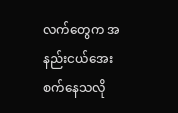လက်တွေက အနည်းငယ်အေးစက်နေသလို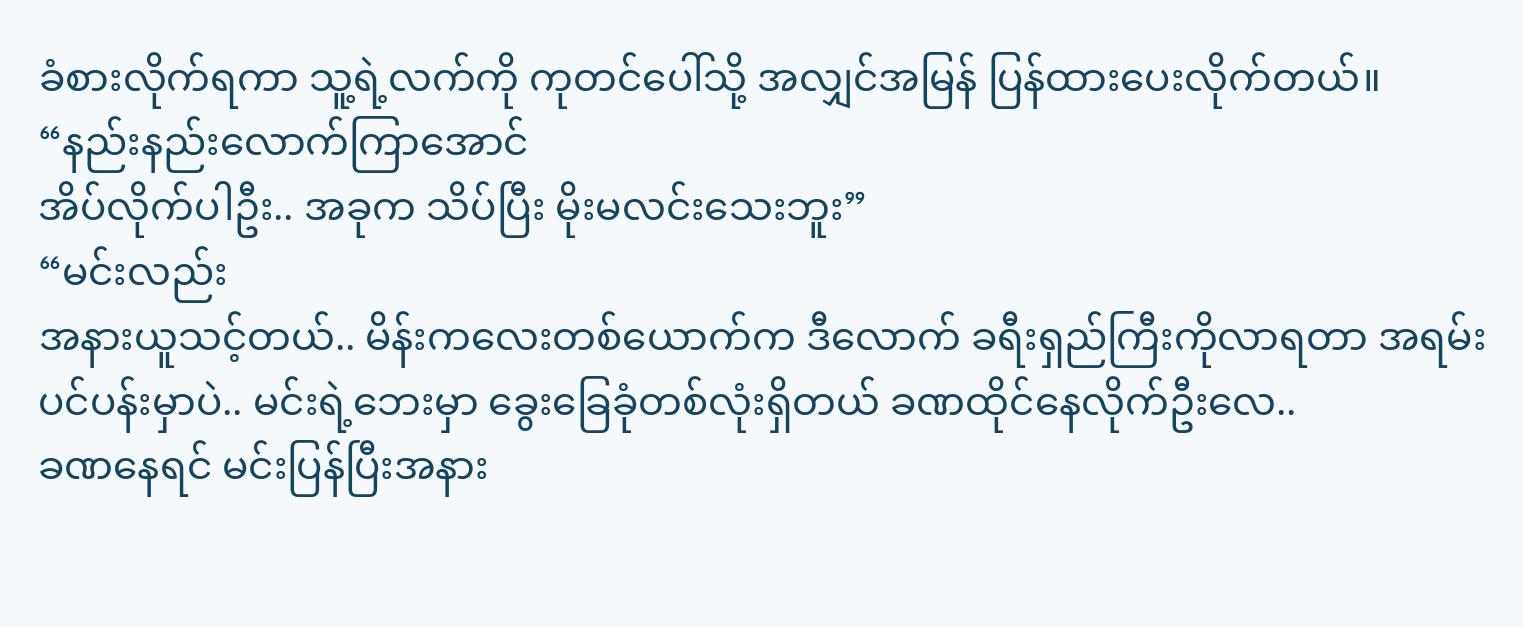ခံစားလိုက်ရကာ သူ့ရဲ့လက်ကို ကုတင်ပေါ်သို့ အလျှင်အမြန် ပြန်ထားပေးလိုက်တယ်။
“နည်းနည်းလောက်ကြာအောင်
အိပ်လိုက်ပါဦး.. အခုက သိပ်ပြီး မိုးမလင်းသေးဘူး”
“မင်းလည်း
အနားယူသင့်တယ်.. မိန်းကလေးတစ်ယောက်က ဒီလောက် ခရီးရှည်ကြီးကိုလာရတာ အရမ်း
ပင်ပန်းမှာပဲ.. မင်းရဲ့ဘေးမှာ ခွေးခြေခုံတစ်လုံးရှိတယ် ခဏထိုင်နေလိုက်ဦးလေ..
ခဏနေရင် မင်းပြန်ပြီးအနား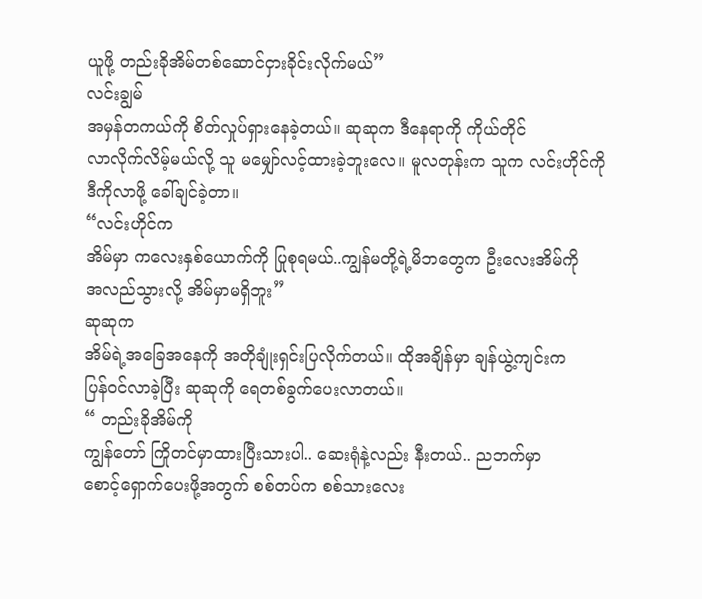ယူဖို့ တည်းခိုအိမ်တစ်ဆောင်ငှားခိုင်းလိုက်မယ်”
လင်းချွမ်
အမှန်တကယ်ကို စိတ်လှုပ်ရှားနေခဲ့တယ်။ ဆုဆုက ဒီနေရာကို ကိုယ်တိုင်
လာလိုက်လိမ့်မယ်လို့ သူ မမျှော်လင့်ထားခဲ့ဘူးလေ။ မူလတုန်းက သူက လင်းဟိုင်ကို
ဒီကိုလာဖို့ ခေါ်ချင်ခဲ့တာ။
“လင်းဟိုင်က
အိမ်မှာ ကလေးနှစ်ယောက်ကို ပြုစုရမယ်..ကျွန်မတို့ရဲ့မိဘတွေက ဦးလေးအိမ်ကို
အလည်သွားလို့ အိမ်မှာမရှိဘူး”
ဆုဆုက
အိမ်ရဲ့အခြေအနေကို အတိုချုံးရှင်းပြလိုက်တယ်။ ထိုအချိန်မှာ ချန်ယွဲ့ကျင်းက
ပြန်ဝင်လာခဲ့ပြီး ဆုဆုကို ရေတစ်ခွက်ပေးလာတယ်။
“ တည်းခိုအိမ်ကို
ကျွန်တော် ကြိုတင်မှာထားပြီးသားပါ.. ဆေးရုံနဲ့လည်း နီးတယ်.. ညဘက်မှာ
စောင့်ရှောက်ပေးဖို့အတွက် စစ်တပ်က စစ်သားလေး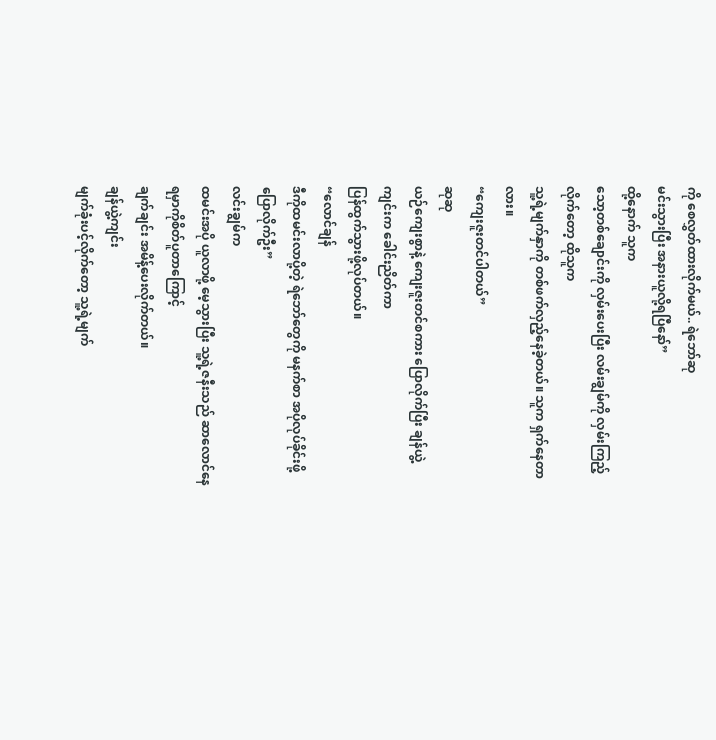ကို စေလွှတ်ထားလိုက်မယ်.. ရဲဘော်ဆု
မင်းသွားပြီး အနားယူလို့ရပြီနော်”
ထို့နောက် သူက
သော့တစ်ချောင်းကို လှမ်းပေးပြီး လမ်းချွမ်ကို လှမ်းကြည့်လိုက်တော့ ထိုသူက
သူ့ရဲ့မျက်နှာကို တစ်ဖက်လှည့်နေခဲ့တယ်။ သူက ရှက်နေတာလား။
“ကျေးဇူးတင်ပါတယ်”
ဆုဆု
ယဉ်ကျေးစွာနဲ့ ကျေးဇူးတင်စကား ပြောလိုက်ပြီး ချန်ယွဲ့ကျင်းက ခေါင်းညိတ်ကာ
ပြန်ထွက်သွားဖို့လုပ်တယ်။
“လောင်ချန်
ဒီကိုထမင်းလာပို့တဲ့ ရဲဘော်တွေကို မနက်စာ အပိုလုပ်ခိုင်းဖို့ ပြောလိုက်ဦး”
လင်းချွမ်က
ထမင်းအပို ယူလာဖို့ မေ့သွားပြီး သူ့ရဲ့ဇနီးသည် ဆာလောင်နေရမှာကိုစိတ်ပူတာကြောင့်
ချက်ချင်း အမိန့်ပေးလိုက်တယ်။
ချန်ယွဲ့ကျင်း
မျက်ခုံးပင့်လိုက်တော့ သူ့ရဲ့မျက်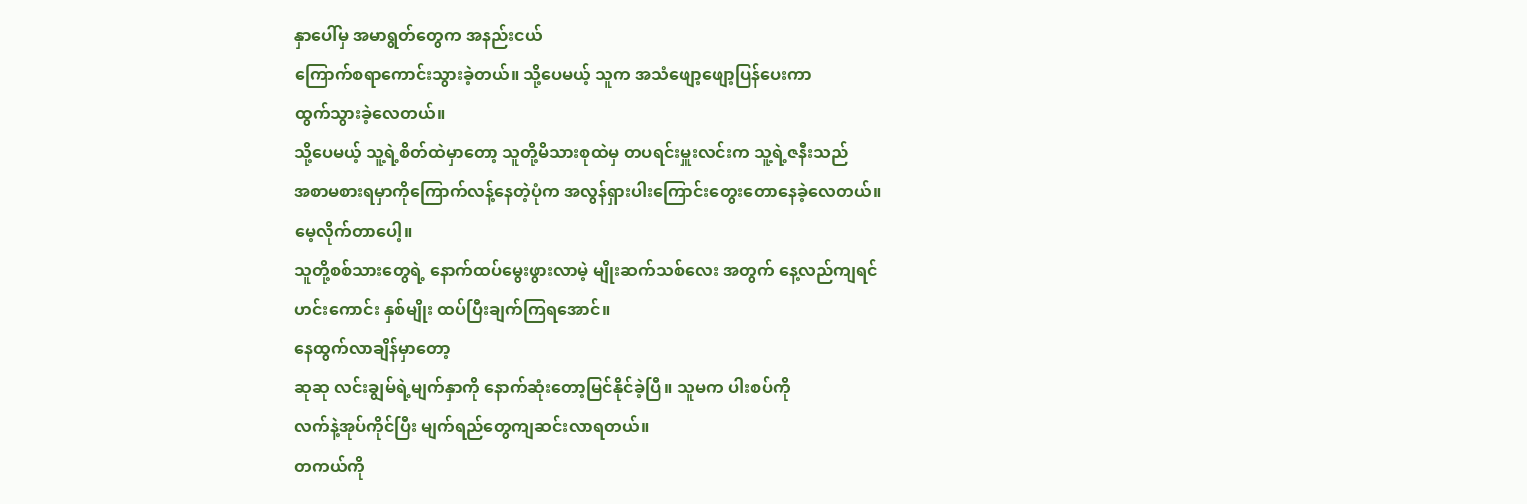နှာပေါ်မှ အမာရွတ်တွေက အနည်းငယ်
ကြောက်စရာကောင်းသွားခဲ့တယ်။ သို့ပေမယ့် သူက အသံဖျော့ဖျော့ပြန်ပေးကာ
ထွက်သွားခဲ့လေတယ်။
သို့ပေမယ့် သူ့ရဲ့စိတ်ထဲမှာတော့ သူတို့မိသားစုထဲမှ တပရင်းမှူးလင်းက သူ့ရဲ့ဇနီးသည်
အစာမစားရမှာကိုကြောက်လန့်နေတဲ့ပုံက အလွန်ရှားပါးကြောင်းတွေးတောနေခဲ့လေတယ်။
မေ့လိုက်တာပေါ့။
သူတို့စစ်သားတွေရဲ့ နောက်ထပ်မွေးဖွားလာမဲ့ မျိုးဆက်သစ်လေး အတွက် နေ့လည်ကျရင်
ဟင်းကောင်း နှစ်မျိုး ထပ်ပြီးချက်ကြရအောင်။
နေထွက်လာချိန်မှာတော့
ဆုဆု လင်းချွမ်ရဲ့မျက်နှာကို နောက်ဆုံးတော့မြင်နိုင်ခဲ့ပြီ။ သူမက ပါးစပ်ကို
လက်နဲ့အုပ်ကိုင်ပြီး မျက်ရည်တွေကျဆင်းလာရတယ်။
တကယ်ကို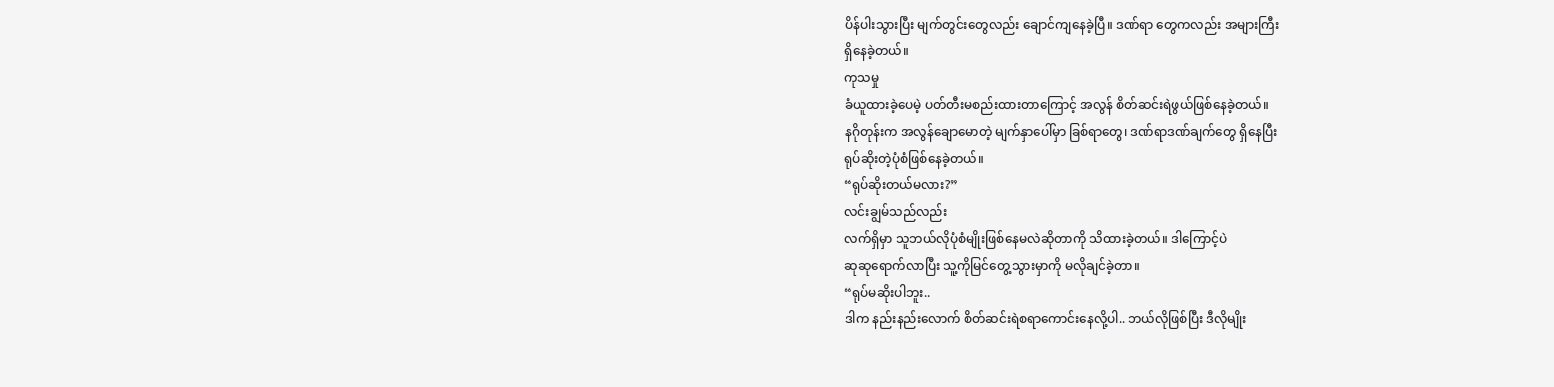ပိန်ပါးသွားပြီး မျက်တွင်းတွေလည်း ချောင်ကျနေခဲ့ပြီ။ ဒဏ်ရာ တွေကလည်း အများကြီး
ရှိနေခဲ့တယ်။
ကုသမှု
ခံယူထားခဲ့ပေမဲ့ ပတ်တီးမစည်းထားတာကြောင့် အလွန် စိတ်ဆင်းရဲဖွယ်ဖြစ်နေခဲ့တယ်။
နဂိုတုန်းက အလွန်ချောမောတဲ့ မျက်နှာပေါ်မှာ ခြစ်ရာတွေ၊ ဒဏ်ရာဒဏ်ချက်တွေ ရှိနေပြီး
ရုပ်ဆိုးတဲ့ပုံစံဖြစ်နေခဲ့တယ်။
“ရုပ်ဆိုးတယ်မလား?”
လင်းချွမ်သည်လည်း
လက်ရှိမှာ သူဘယ်လိုပုံစံမျိုးဖြစ်နေမလဲဆိုတာကို သိထားခဲ့တယ်။ ဒါကြောင့်ပဲ
ဆုဆုရောက်လာပြီး သူ့ကိုမြင်တွေ့သွားမှာကို မလိုချင်ခဲ့တာ။
“ရုပ်မဆိုးပါဘူး..
ဒါက နည်းနည်းလောက် စိတ်ဆင်းရဲစရာကောင်းနေလို့ပါ.. ဘယ်လိုဖြစ်ပြီး ဒီလိုမျိုး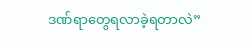ဒဏ်ရာတွေရလာခဲ့ရတာလဲ”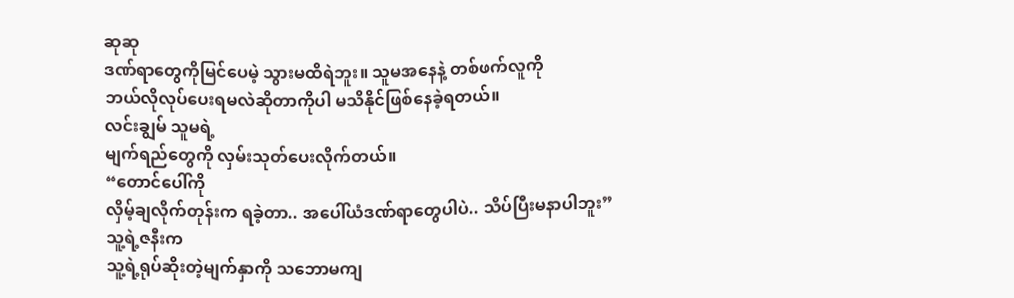ဆုဆု
ဒဏ်ရာတွေကိုမြင်ပေမဲ့ သွားမထိရဲဘူး။ သူမအနေနဲ့ တစ်ဖက်လူကို
ဘယ်လိုလုပ်ပေးရမလဲဆိုတာကိုပါ မသိနိုင်ဖြစ်နေခဲ့ရတယ်။
လင်းချွမ် သူမရဲ့
မျက်ရည်တွေကို လှမ်းသုတ်ပေးလိုက်တယ်။
“တောင်ပေါ်ကို
လှိမ့်ချလိုက်တုန်းက ရခဲ့တာ.. အပေါ်ယံဒဏ်ရာတွေပါပဲ.. သိပ်ပြီးမနာပါဘူး”
သူ့ရဲ့ဇနီးက
သူ့ရဲ့ရုပ်ဆိုးတဲ့မျက်နှာကို သဘောမကျ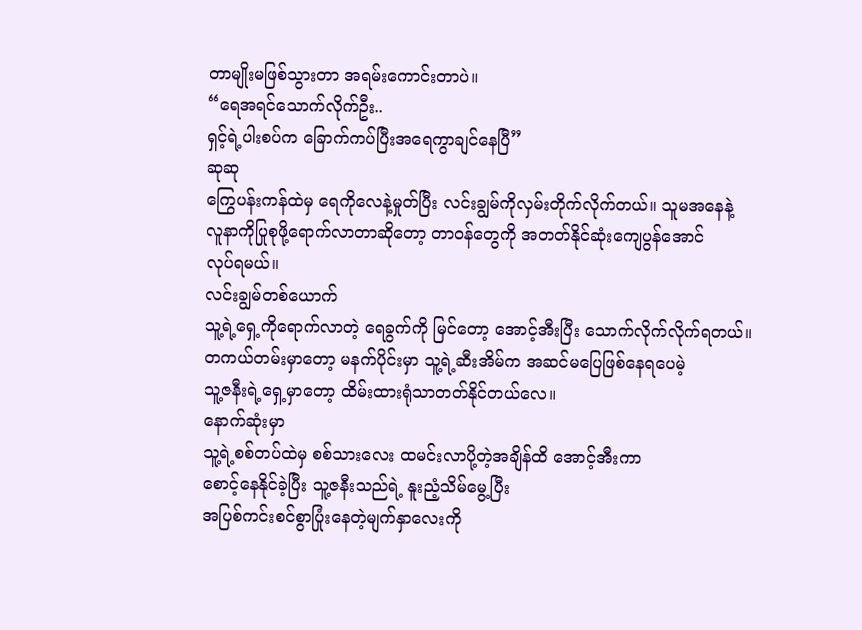တာမျိုးမဖြစ်သွားတာ အရမ်းကောင်းတာပဲ။
“ရေအရင်သောက်လိုက်ဦး..
ရှင့်ရဲ့ပါးစပ်က ခြောက်ကပ်ပြီးအရေကွာချင်နေပြီ”
ဆုဆု
ကြွေပန်းကန်ထဲမှ ရေကိုလေနဲ့မှုတ်ပြီး လင်းချွမ်ကိုလှမ်းတိုက်လိုက်တယ်။ သူမအနေနဲ့
လူနာကိုပြုစုဖို့ရောက်လာတာဆိုတော့ တာဝန်တွေကို အတတ်နိုင်ဆုံးကျေပွန်အောင်
လုပ်ရမယ်။
လင်းချွမ်တစ်ယောက်
သူ့ရဲ့ရှေ့ကိုရောက်လာတဲ့ ရေခွက်ကို မြင်တော့ အောင့်အီးပြီး သောက်လိုက်လိုက်ရတယ်။
တကယ်တမ်းမှာတော့ မနက်ပိုင်းမှာ သူ့ရဲ့ဆီးအိမ်က အဆင်မပြေဖြစ်နေရပေမဲ့
သူ့ဇနီးရဲ့ရှေ့မှာတော့ ထိမ်းထားရုံသာတတ်နိုင်တယ်လေ။
နောက်ဆုံးမှာ
သူ့ရဲ့စစ်တပ်ထဲမှ စစ်သားလေး ထမင်းလာပို့တဲ့အချိန်ထိ အောင့်အီးကာ
စောင့်နေနိုင်ခဲ့ပြီး သူ့ဇနီးသည်ရဲ့ နူးညံ့သိမ်မွေ့ပြီး
အပြစ်ကင်းစင်စွာပြုံးနေတဲ့မျက်နှာလေးကို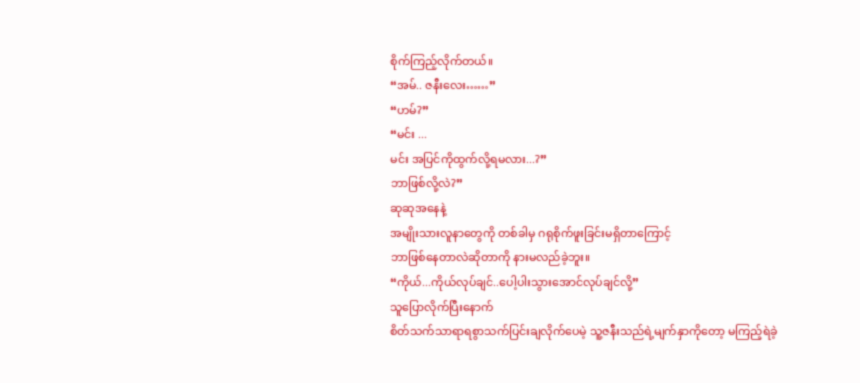စိုက်ကြည့်လိုက်တယ်။
“အမ်.. ဇနီးလေး……”
“ဟမ်?”
“မင်း ...
မင်း အပြင်ကိုထွက်လို့ရမလား...?”
ဘာဖြစ်လို့လဲ?”
ဆုဆုအနေနဲ့
အမျိုးသားလူနာတွေကို တစ်ခါမှ ဂရုစိုက်ဖူးခြင်းမရှိတာကြောင့်
ဘာဖြစ်နေတာလဲဆိုတာကို နားမလည်ခဲ့ဘူး။
“ကိုယ်...ကိုယ်လုပ်ချင်..ပေါ့ပါးသွားအောင်လုပ်ချင်လို့”
သူပြောလိုက်ပြီးနောက်
စိတ်သက်သာရာရစွာသက်ပြင်းချလိုက်ပေမဲ့ သူ့ဇနီးသည်ရဲ့မျက်နှာကိုတော့ မကြည့်ရဲခဲ့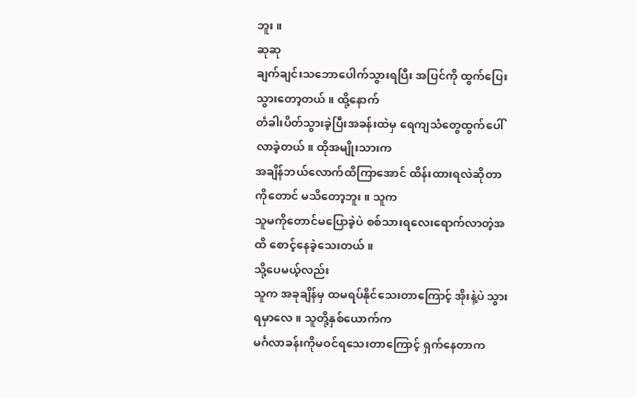ဘူး။
ဆုဆု
ချက်ချင်းသဘောပေါက်သွားရပြီး အပြင်ကို ထွက်ပြေးသွားတော့တယ်။ ထို့နောက်
တံခါးပိတ်သွားခဲ့ပြီးအခန်းထဲမှ ရေကျသံတွေထွက်ပေါ်လာခဲ့တယ်။ ထိုအမျိုးသားက
အချိန်ဘယ်လောက်ထိကြာအောင် ထိန်းထားရလဲဆိုတာကိုတောင် မသိတော့ဘူး။ သူက
သူမကိုတောင်မပြောခဲ့ပဲ စစ်သားရလေးရောက်လာတဲ့အထိ စောင့်နေခဲ့သေးတယ်။
သို့ပေမယ့်လည်း
သူက အခုချိန်မှ ထမရပ်နိုင်သေးတာကြောင့် အိုးနဲ့ပဲ သွားရမှာလေ။ သူတို့နှစ်ယောက်က
မင်္ဂလာခန်းကိုမဝင်ရသေးတာကြောင့် ရှက်နေတာက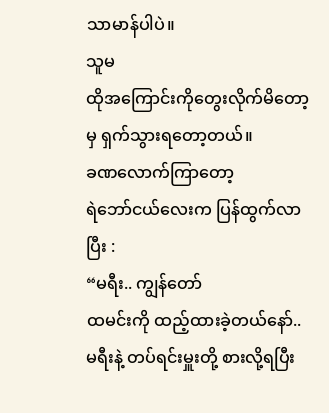သာမာန်ပါပဲ။
သူမ
ထိုအကြောင်းကိုတွေးလိုက်မိတော့မှ ရှက်သွားရတော့တယ်။
ခဏလောက်ကြာတော့
ရဲဘော်ငယ်လေးက ပြန်ထွက်လာပြီး :
“မရီး.. ကျွန်တော်
ထမင်းကို ထည့်ထားခဲ့တယ်နော်.. မရီးနဲ့ တပ်ရင်းမှူးတို့ စားလို့ရပြီး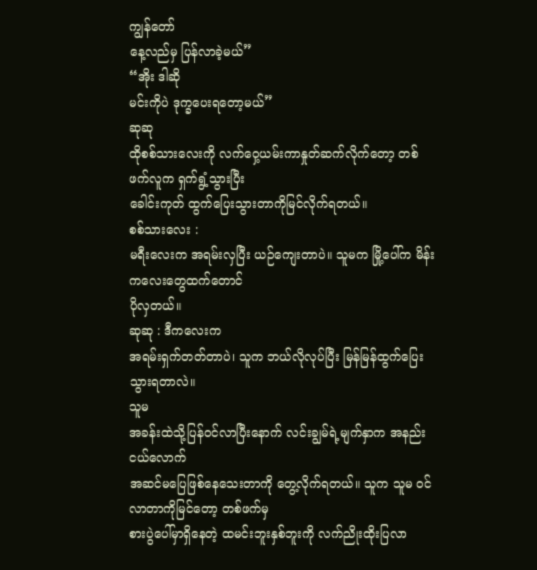ကျွန်တော်
နေ့လည်မှ ပြန်လာခဲ့မယ်”
“အိုး ဒါဆို
မင်းကိုပဲ ဒုက္ခပေးရတော့မယ်”
ဆုဆု
ထိုစစ်သားလေးကို လက်ဝှေ့ယမ်းကာနှုတ်ဆက်လိုက်တော့ တစ်ဖက်လူက ရှက်ရွံ့သွားပြီး
ခေါင်းကုတ် ထွက်ပြေးသွားတာကိုမြင်လိုက်ရတယ်။
စစ်သားလေး :
မရီးလေးက အရမ်းလှပြီး ယဉ်ကျေးတာပဲ။ သူမက မြို့ပေါ်က မိန်းကလေးတွေထက်တောင်
ပိုလှတယ်။
ဆုဆု : ဒီကလေးက
အရမ်းရှက်တတ်တာပဲ၊ သူက ဘယ်လိုလုပ်ပြီး မြန်မြန်ထွက်ပြေးသွားရတာလဲ။
သူမ
အခန်းထဲသို့ပြန်ဝင်လာပြီးနောက် လင်းချွမ်ရဲ့မျက်နှာက အနည်းငယ်လောက်
အဆင်မပြေဖြစ်နေသေးတာကို တွေ့လိုက်ရတယ်။ သူက သူမ ဝင်လာတာကိုမြင်တော့ တစ်ဖက်မှ
စားပွဲပေါ်မှာရှိနေတဲ့ ထမင်းဘူးနှစ်ဘူးကို လက်ညိုးထိုးပြလာ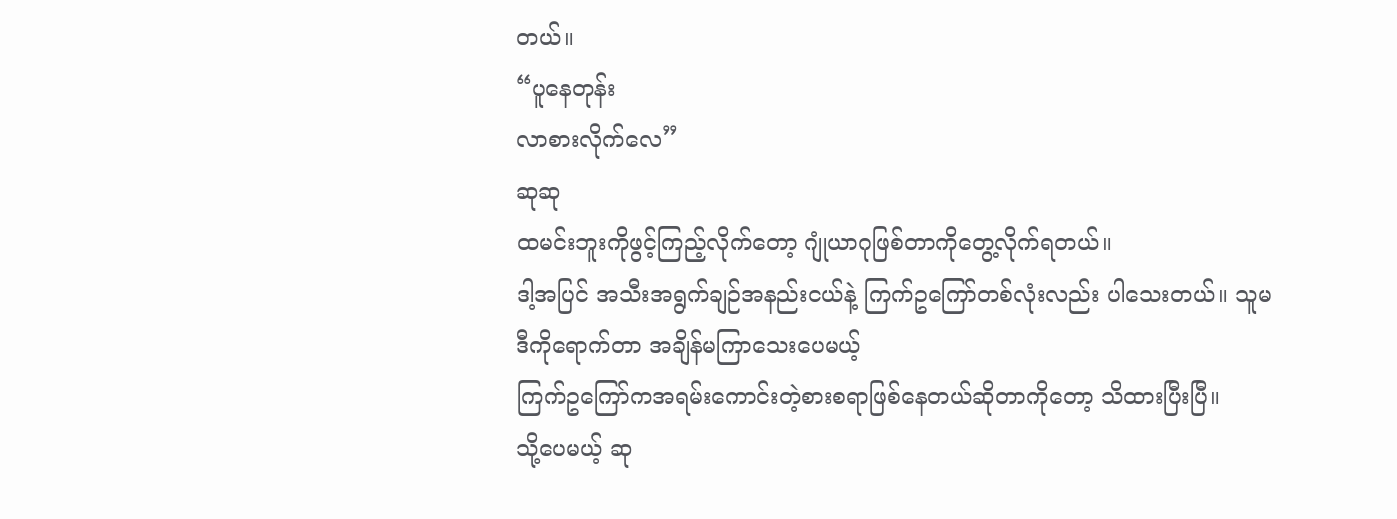တယ်။
“ပူနေတုန်း
လာစားလိုက်လေ”
ဆုဆု
ထမင်းဘူးကိုဖွင့်ကြည့်လိုက်တော့ ဂျုံယာဂုဖြစ်တာကိုတွေ့လိုက်ရတယ်။
ဒါ့အပြင် အသီးအရွက်ချဉ်အနည်းငယ်နဲ့ ကြက်ဥကြော်တစ်လုံးလည်း ပါသေးတယ်။ သူမ
ဒီကိုရောက်တာ အချိန်မကြာသေးပေမယ့်
ကြက်ဥကြော်ကအရမ်းကောင်းတဲ့စားစရာဖြစ်နေတယ်ဆိုတာကိုတော့ သိထားပြီးပြီ။
သို့ပေမယ့် ဆု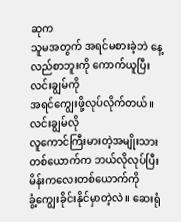ဆုက
သူမအတွက် အရင်မစားခဲ့ဘဲ နေ့လည်စာဘူးကို ကောက်ယူပြီး လင်းချွမ်ကို
အရင်ကျွေးဖို့လုပ်လိုက်တယ်။
လင်းချွမ်လို
လူကောင်ကြီးမားတဲ့အမျိုးသားတစ်ယောက်က ဘယ်လိုလုပ်ပြီး မိန်းကလေးတစ်ယောက်ကို
ခွံ့ကျွေးခိုင်းနိုင်မှာတဲ့လဲ။ ဆေးရုံ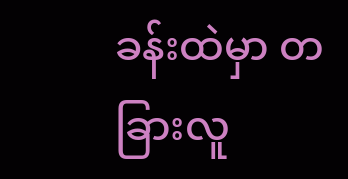ခန်းထဲမှာ တခြားလူ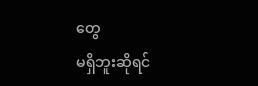တွေ
မရှိဘူးဆိုရင်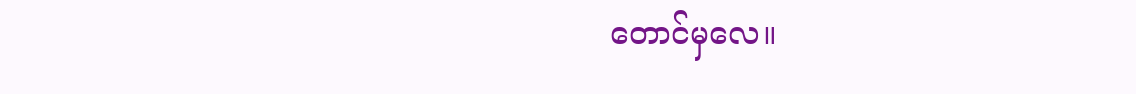တောင်မှလေ။